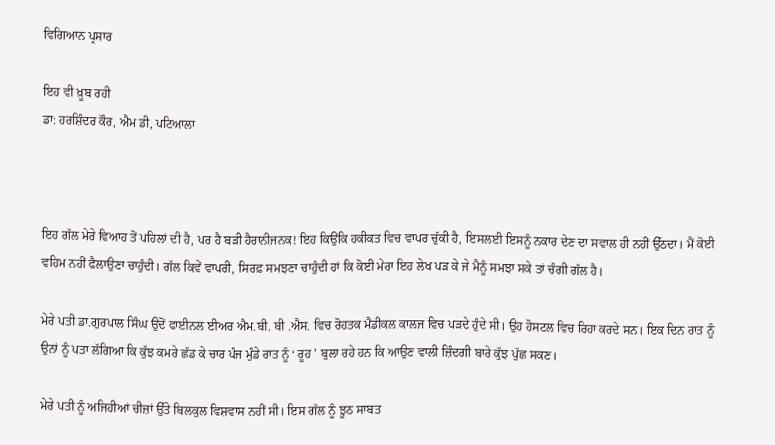ਵਿਗਿਆਨ ਪ੍ਰਸਾਰ

ਇਹ ਵੀ ਖ਼ੂਬ ਰਹੀ
ਡਾ: ਹਰਸ਼ਿੰਦਰ ਕੌਰ, ਐਮ ਡੀ, ਪਟਿਆਲਾ



ਇਹ ਗੱਲ ਮੇਰੇ ਵਿਆਹ ਤੋਂ ਪਹਿਲਾਂ ਦੀ ਹੈ, ਪਰ ਹੈ ਬੜੀ ਹੈਰਾਨੀਜਨਕ! ਇਹ ਕਿਉਂਕਿ ਹਕੀਕਤ ਵਿਚ ਵਾਪਰ ਚੁੱਕੀ ਹੈ, ਇਸਲਈ ਇਸਨੂੰ ਨਕਾਰ ਦੇਣ ਦਾ ਸਵਾਲ ਹੀ ਨਹੀਂ ਉੱਠਦਾ। ਮੈਂ ਕੋਈ ਵਹਿਮ ਨਹੀਂ ਫੈਲਾਉਣਾ ਚਾਹੁੰਦੀ। ਗੱਲ ਕਿਵੇਂ ਵਾਪਰੀ, ਸਿਰਫ਼ ਸਮਝਣਾ ਚਾਹੁੰਦੀ ਹਾਂ ਕਿ ਕੋਈ ਮੇਰਾ ਇਹ ਲੇਖ ਪੜ ਕੇ ਜੇ ਮੈਨੂੰ ਸਮਝਾ ਸਕੇ ਤਾਂ ਚੰਗੀ ਗੱਲ ਹੈ।

ਮੇਰੇ ਪਤੀ ਡਾ.ਗੁਰਪਾਲ ਸਿੰਘ ਉਦੋਂ ਫਾਈਨਲ ਈਅਰ ਐਮ.ਬੀ. ਬੀ .ਐਸ. ਵਿਚ ਰੋਹਤਕ ਮੈਡੀਕਲ ਕਾਲਜ ਵਿਚ ਪੜਦੇ ਹੁੰਦੇ ਸੀ। ਉਹ ਹੋਸਟਲ ਵਿਚ ਰਿਹਾ ਕਰਦੇ ਸਨ। ਇਕ ਦਿਨ ਰਾਤ ਨੂੰ ਉਨਾਂ ਨੂੰ ਪਤਾ ਲੱਗਿਆ ਕਿ ਕੁੱਝ ਕਮਰੇ ਛੱਡ ਕੇ ਚਾਰ ਪੰਜ ਮੁੰਡੇ ਰਾਤ ਨੂੰ ‘ ਰੂਹ ’ ਬੁਲਾ ਰਹੇ ਹਨ ਕਿ ਆਉਣ ਵਾਲੀ ਜ਼ਿੰਦਗੀ ਬਾਰੇ ਕੁੱਝ ਪੁੱਛ ਸਕਣ।

ਮੇਰੇ ਪਤੀ ਨੂੰ ਅਜਿਹੀਆਂ ਚੀਜ਼ਾਂ ਉੱਤੇ ਬਿਲਕੁਲ ਵਿਸ਼ਵਾਸ ਨਹੀਂ ਸੀ। ਇਸ ਗੱਲ ਨੂੰ ਝੂਠ ਸਾਬਤ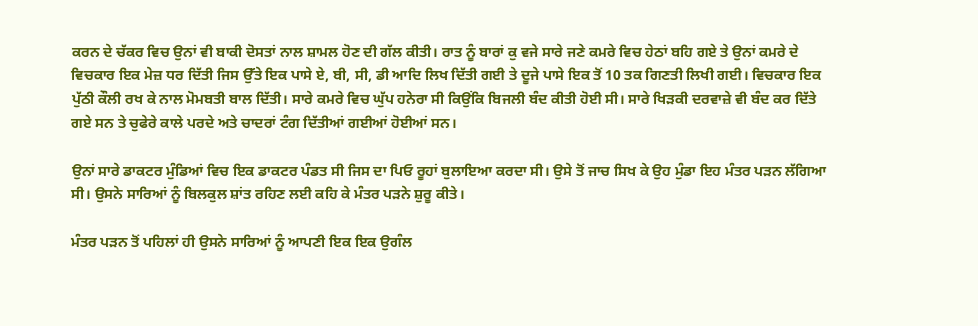ਕਰਨ ਦੇ ਚੱਕਰ ਵਿਚ ਉਨਾਂ ਵੀ ਬਾਕੀ ਦੋਸਤਾਂ ਨਾਲ ਸ਼ਾਮਲ ਹੋਣ ਦੀ ਗੱਲ ਕੀਤੀ। ਰਾਤ ਨੂੰ ਬਾਰਾਂ ਕੁ ਵਜੇ ਸਾਰੇ ਜਣੇ ਕਮਰੇ ਵਿਚ ਹੇਠਾਂ ਬਹਿ ਗਏ ਤੇ ਉਨਾਂ ਕਮਰੇ ਦੇ ਵਿਚਕਾਰ ਇਕ ਮੇਜ਼ ਧਰ ਦਿੱਤੀ ਜਿਸ ਉੱਤੇ ਇਕ ਪਾਸੇ ਏ, ਬੀ, ਸੀ, ਡੀ ਆਦਿ ਲਿਖ ਦਿੱਤੀ ਗਈ ਤੇ ਦੂਜੇ ਪਾਸੇ ਇਕ ਤੋਂ 10 ਤਕ ਗਿਣਤੀ ਲਿਖੀ ਗਈ। ਵਿਚਕਾਰ ਇਕ ਪੁੱਠੀ ਕੌਲੀ ਰਖ ਕੇ ਨਾਲ ਮੋਮਬਤੀ ਬਾਲ ਦਿੱਤੀ। ਸਾਰੇ ਕਮਰੇ ਵਿਚ ਘੁੱਪ ਹਨੇਰਾ ਸੀ ਕਿਉਂਕਿ ਬਿਜਲੀ ਬੰਦ ਕੀਤੀ ਹੋਈ ਸੀ। ਸਾਰੇ ਖਿੜਕੀ ਦਰਵਾਜ਼ੇ ਵੀ ਬੰਦ ਕਰ ਦਿੱਤੇ ਗਏ ਸਨ ਤੇ ਚੁਫੇਰੇ ਕਾਲੇ ਪਰਦੇ ਅਤੇ ਚਾਦਰਾਂ ਟੰਗ ਦਿੱਤੀਆਂ ਗਈਆਂ ਹੋਈਆਂ ਸਨ।

ਉਨਾਂ ਸਾਰੇ ਡਾਕਟਰ ਮੁੰਡਿਆਂ ਵਿਚ ਇਕ ਡਾਕਟਰ ਪੰਡਤ ਸੀ ਜਿਸ ਦਾ ਪਿਓ ਰੂਹਾਂ ਬੁਲਾਇਆ ਕਰਦਾ ਸੀ। ਉਸੇ ਤੋਂ ਜਾਚ ਸਿਖ ਕੇ ਉਹ ਮੁੰਡਾ ਇਹ ਮੰਤਰ ਪੜਨ ਲੱਗਿਆ ਸੀ। ਉਸਨੇ ਸਾਰਿਆਂ ਨੂੰ ਬਿਲਕੁਲ ਸ਼ਾਂਤ ਰਹਿਣ ਲਈ ਕਹਿ ਕੇ ਮੰਤਰ ਪੜਨੇ ਸ਼ੁਰੂ ਕੀਤੇ।

ਮੰਤਰ ਪੜਨ ਤੋਂ ਪਹਿਲਾਂ ਹੀ ਉਸਨੇ ਸਾਰਿਆਂ ਨੂੰ ਆਪਣੀ ਇਕ ਇਕ ਉਗੰਲ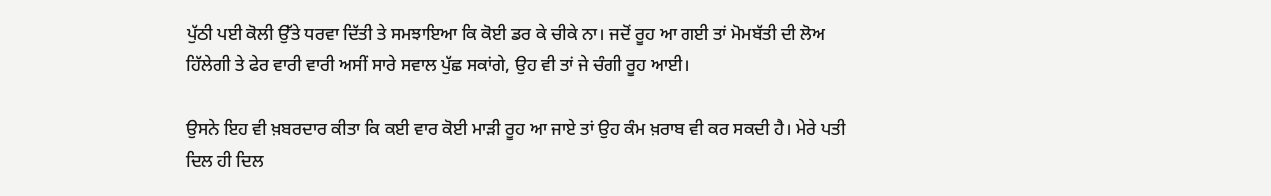ਪੁੱਠੀ ਪਈ ਕੋਲੀ ਉੱਤੇ ਧਰਵਾ ਦਿੱਤੀ ਤੇ ਸਮਝਾਇਆ ਕਿ ਕੋਈ ਡਰ ਕੇ ਚੀਕੇ ਨਾ। ਜਦੋਂ ਰੂਹ ਆ ਗਈ ਤਾਂ ਮੋਮਬੱਤੀ ਦੀ ਲੋਅ ਹਿੱਲੇਗੀ ਤੇ ਫੇਰ ਵਾਰੀ ਵਾਰੀ ਅਸੀਂ ਸਾਰੇ ਸਵਾਲ ਪੁੱਛ ਸਕਾਂਗੇ, ਉਹ ਵੀ ਤਾਂ ਜੇ ਚੰਗੀ ਰੂਹ ਆਈ।

ਉਸਨੇ ਇਹ ਵੀ ਖ਼ਬਰਦਾਰ ਕੀਤਾ ਕਿ ਕਈ ਵਾਰ ਕੋਈ ਮਾੜੀ ਰੂਹ ਆ ਜਾਏ ਤਾਂ ਉਹ ਕੰਮ ਖ਼ਰਾਬ ਵੀ ਕਰ ਸਕਦੀ ਹੈ। ਮੇਰੇ ਪਤੀ ਦਿਲ ਹੀ ਦਿਲ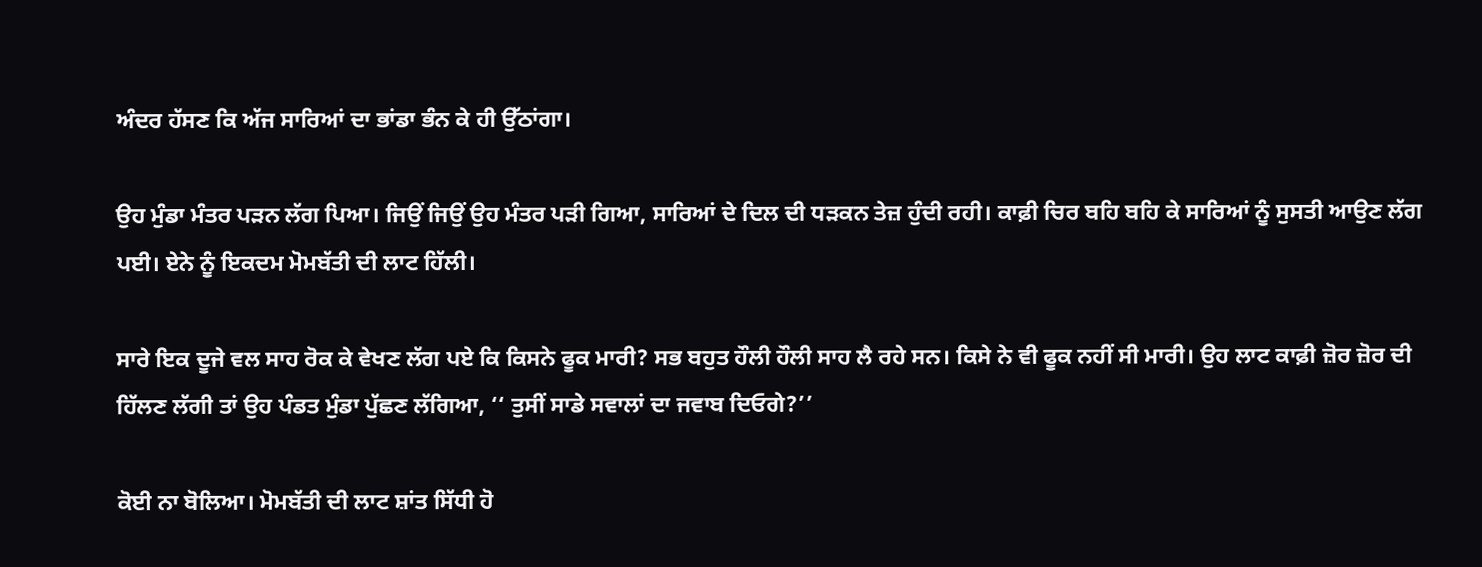ਅੰਦਰ ਹੱਸਣ ਕਿ ਅੱਜ ਸਾਰਿਆਂ ਦਾ ਭਾਂਡਾ ਭੰਨ ਕੇ ਹੀ ਉੱਠਾਂਗਾ।

ਉਹ ਮੁੰਡਾ ਮੰਤਰ ਪੜਨ ਲੱਗ ਪਿਆ। ਜਿਉਂ ਜਿਉਂ ਉਹ ਮੰਤਰ ਪੜੀ ਗਿਆ, ਸਾਰਿਆਂ ਦੇ ਦਿਲ ਦੀ ਧੜਕਨ ਤੇਜ਼ ਹੁੰਦੀ ਰਹੀ। ਕਾਫ਼ੀ ਚਿਰ ਬਹਿ ਬਹਿ ਕੇ ਸਾਰਿਆਂ ਨੂੰ ਸੁਸਤੀ ਆਉਣ ਲੱਗ ਪਈ। ਏਨੇ ਨੂੰ ਇਕਦਮ ਮੋਮਬੱਤੀ ਦੀ ਲਾਟ ਹਿੱਲੀ।

ਸਾਰੇ ਇਕ ਦੂਜੇ ਵਲ ਸਾਹ ਰੋਕ ਕੇ ਵੇਖਣ ਲੱਗ ਪਏ ਕਿ ਕਿਸਨੇ ਫੂਕ ਮਾਰੀ? ਸਭ ਬਹੁਤ ਹੌਲੀ ਹੌਲੀ ਸਾਹ ਲੈ ਰਹੇ ਸਨ। ਕਿਸੇ ਨੇ ਵੀ ਫੂਕ ਨਹੀਂ ਸੀ ਮਾਰੀ। ਉਹ ਲਾਟ ਕਾਫ਼ੀ ਜ਼ੋਰ ਜ਼ੋਰ ਦੀ ਹਿੱਲਣ ਲੱਗੀ ਤਾਂ ਉਹ ਪੰਡਤ ਮੁੰਡਾ ਪੁੱਛਣ ਲੱਗਿਆ, ‘‘ ਤੁਸੀਂ ਸਾਡੇ ਸਵਾਲਾਂ ਦਾ ਜਵਾਬ ਦਿਓਗੇ?’’

ਕੋਈ ਨਾ ਬੋਲਿਆ। ਮੋਮਬੱਤੀ ਦੀ ਲਾਟ ਸ਼ਾਂਤ ਸਿੱਧੀ ਹੋ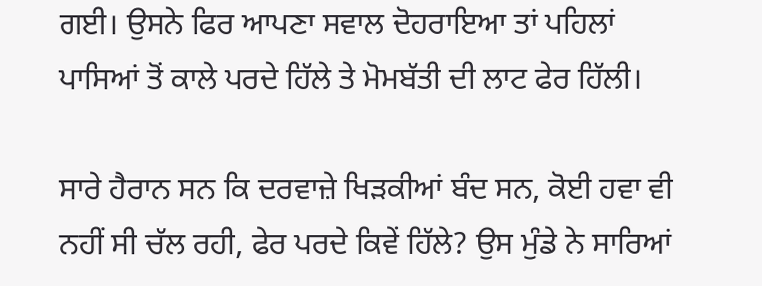ਗਈ। ਉਸਨੇ ਫਿਰ ਆਪਣਾ ਸਵਾਲ ਦੋਹਰਾਇਆ ਤਾਂ ਪਹਿਲਾਂ ਪਾਸਿਆਂ ਤੋਂ ਕਾਲੇ ਪਰਦੇ ਹਿੱਲੇ ਤੇ ਮੋਮਬੱਤੀ ਦੀ ਲਾਟ ਫੇਰ ਹਿੱਲੀ।

ਸਾਰੇ ਹੈਰਾਨ ਸਨ ਕਿ ਦਰਵਾਜ਼ੇ ਖਿੜਕੀਆਂ ਬੰਦ ਸਨ, ਕੋਈ ਹਵਾ ਵੀ ਨਹੀਂ ਸੀ ਚੱਲ ਰਹੀ, ਫੇਰ ਪਰਦੇ ਕਿਵੇਂ ਹਿੱਲੇ? ਉਸ ਮੁੰਡੇ ਨੇ ਸਾਰਿਆਂ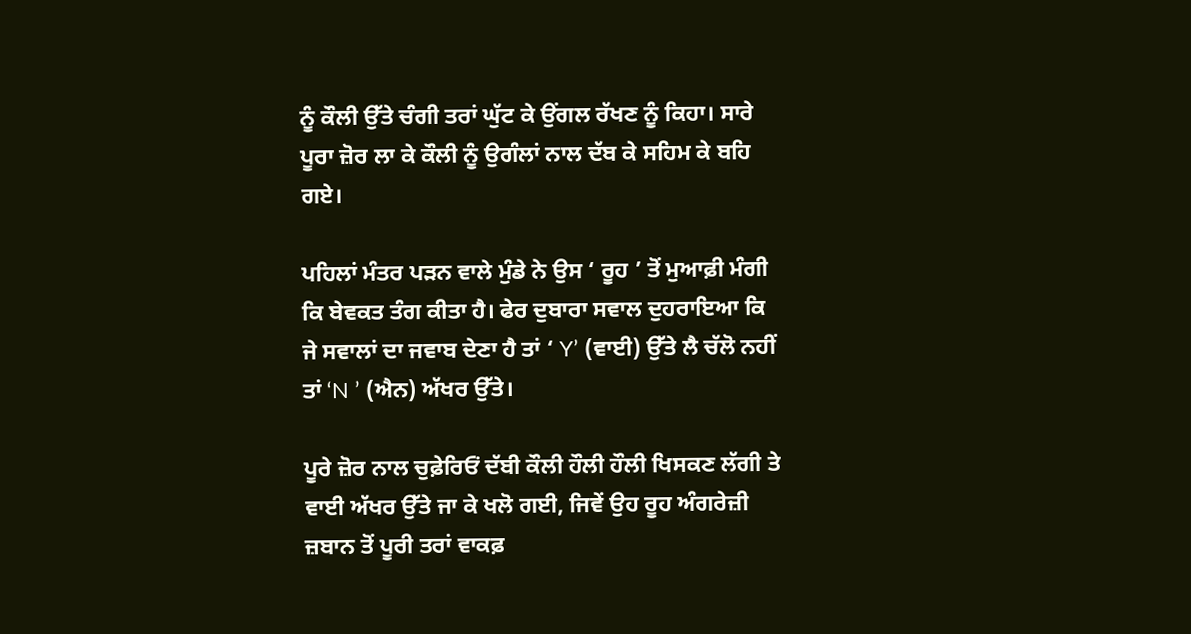ਨੂੰ ਕੌਲੀ ਉੱਤੇ ਚੰਗੀ ਤਰਾਂ ਘੁੱਟ ਕੇ ਉਂਗਲ ਰੱਖਣ ਨੂੰ ਕਿਹਾ। ਸਾਰੇ ਪੂਰਾ ਜ਼ੋਰ ਲਾ ਕੇ ਕੌਲੀ ਨੂੰ ਉਗੰਲਾਂ ਨਾਲ ਦੱਬ ਕੇ ਸਹਿਮ ਕੇ ਬਹਿ ਗਏ।

ਪਹਿਲਾਂ ਮੰਤਰ ਪੜਨ ਵਾਲੇ ਮੁੰਡੇ ਨੇ ਉਸ ‘ ਰੂਹ ’ ਤੋਂ ਮੁਆਫ਼ੀ ਮੰਗੀ ਕਿ ਬੇਵਕਤ ਤੰਗ ਕੀਤਾ ਹੈ। ਫੇਰ ਦੁਬਾਰਾ ਸਵਾਲ ਦੁਹਰਾਇਆ ਕਿ ਜੇ ਸਵਾਲਾਂ ਦਾ ਜਵਾਬ ਦੇਣਾ ਹੈ ਤਾਂ ‘ Y’ (ਵਾਈ) ਉੱਤੇ ਲੈ ਚੱਲੋ ਨਹੀਂ ਤਾਂ ‘N ’ (ਐਨ) ਅੱਖਰ ਉੱਤੇ।

ਪੂਰੇ ਜ਼ੋਰ ਨਾਲ ਚੁਫ਼ੇਰਿਓਂ ਦੱਬੀ ਕੌਲੀ ਹੌਲੀ ਹੌਲੀ ਖਿਸਕਣ ਲੱਗੀ ਤੇ ਵਾਈ ਅੱਖਰ ਉੱਤੇ ਜਾ ਕੇ ਖਲੋ ਗਈ, ਜਿਵੇਂ ਉਹ ਰੂਹ ਅੰਗਰੇਜ਼ੀ ਜ਼ਬਾਨ ਤੋਂ ਪੂਰੀ ਤਰਾਂ ਵਾਕਫ਼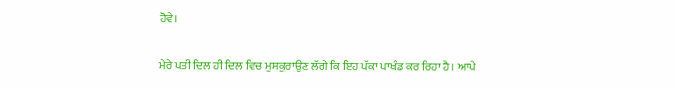ਹੋਵੇ।

ਮੇਰੇ ਪਤੀ ਦਿਲ ਹੀ ਦਿਲ ਵਿਚ ਮੁਸਕੁਰਾਉਣ ਲੱਗੇ ਕਿ ਇਹ ਪੱਕਾ ਪਾਖੰਡ ਕਰ ਰਿਹਾ ਹੈ। ਆਪੇ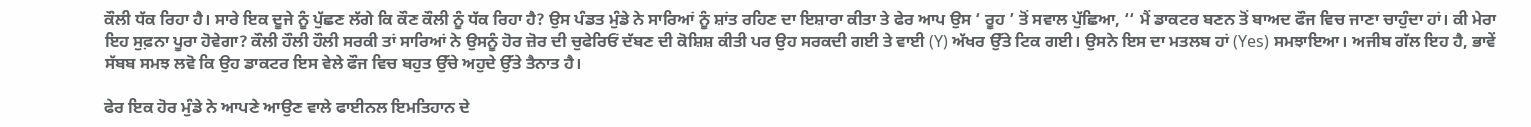ਕੌਲੀ ਧੱਕ ਰਿਹਾ ਹੈ। ਸਾਰੇ ਇਕ ਦੂਜੇ ਨੂੰ ਪੁੱਛਣ ਲੱਗੇ ਕਿ ਕੌਣ ਕੌਲੀ ਨੂੰ ਧੱਕ ਰਿਹਾ ਹੈ? ਉਸ ਪੰਡਤ ਮੁੰਡੇ ਨੇ ਸਾਰਿਆਂ ਨੂੰ ਸ਼ਾਂਤ ਰਹਿਣ ਦਾ ਇਸ਼ਾਰਾ ਕੀਤਾ ਤੇ ਫੇਰ ਆਪ ਉਸ ‘ ਰੂਹ ’ ਤੋਂ ਸਵਾਲ ਪੁੱਛਿਆ, ‘‘ ਮੈਂ ਡਾਕਟਰ ਬਣਨ ਤੋਂ ਬਾਅਦ ਫੌਜ ਵਿਚ ਜਾਣਾ ਚਾਹੁੰਦਾ ਹਾਂ। ਕੀ ਮੇਰਾ ਇਹ ਸੁਫ਼ਨਾ ਪੂਰਾ ਹੋਵੇਗਾ? ਕੌਲੀ ਹੌਲੀ ਹੌਲੀ ਸਰਕੀ ਤਾਂ ਸਾਰਿਆਂ ਨੇ ਉਸਨੂੰ ਹੋਰ ਜ਼ੋਰ ਦੀ ਚੁਫੇਰਿਓਂ ਦੱਬਣ ਦੀ ਕੋਸ਼ਿਸ਼ ਕੀਤੀ ਪਰ ਉਹ ਸਰਕਦੀ ਗਈ ਤੇ ਵਾਈ (Y) ਅੱਖਰ ਉੱਤੇ ਟਿਕ ਗਈ। ਉਸਨੇ ਇਸ ਦਾ ਮਤਲਬ ਹਾਂ (Yes) ਸਮਝਾਇਆ। ਅਜੀਬ ਗੱਲ ਇਹ ਹੈ, ਭਾਵੇਂ ਸੱਬਬ ਸਮਝ ਲਵੋ ਕਿ ਉਹ ਡਾਕਟਰ ਇਸ ਵੇਲੇ ਫੌਜ ਵਿਚ ਬਹੁਤ ਉੱਚੇ ਅਹੁਦੇ ਉੱਤੇ ਤੈਨਾਤ ਹੈ।

ਫੇਰ ਇਕ ਹੋਰ ਮੁੰਡੇ ਨੇ ਆਪਣੇ ਆਉਣ ਵਾਲੇ ਫਾਈਨਲ ਇਮਤਿਹਾਨ ਦੇ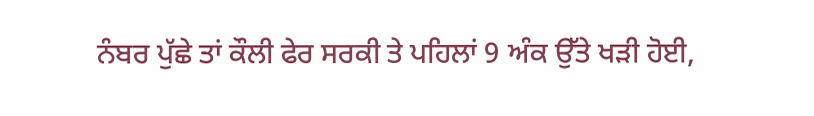ਨੰਬਰ ਪੁੱਛੇ ਤਾਂ ਕੌਲੀ ਫੇਰ ਸਰਕੀ ਤੇ ਪਹਿਲਾਂ 9 ਅੰਕ ਉੱਤੇ ਖੜੀ ਹੋਈ,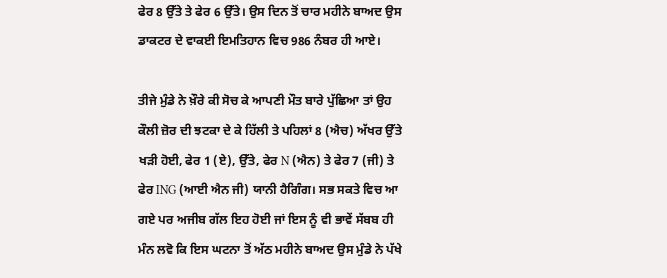ਫੇਰ 8 ਉੱਤੇ ਤੇ ਫੇਰ 6 ਉੱਤੇ। ਉਸ ਦਿਨ ਤੋਂ ਚਾਰ ਮਹੀਨੇ ਬਾਅਦ ਉਸ ਡਾਕਟਰ ਦੇ ਵਾਕਈ ਇਮਤਿਹਾਨ ਵਿਚ 986 ਨੰਬਰ ਹੀ ਆਏ।

ਤੀਜੇ ਮੁੰਡੇ ਨੇ ਖ਼ੌਰੇ ਕੀ ਸੋਚ ਕੇ ਆਪਣੀ ਮੌਤ ਬਾਰੇ ਪੁੱਛਿਆ ਤਾਂ ਉਹ ਕੌਲੀ ਜ਼ੋਰ ਦੀ ਝਟਕਾ ਦੇ ਕੇ ਹਿੱਲੀ ਤੇ ਪਹਿਲਾਂ 8 (ਐਚ) ਅੱਖਰ ਉੱਤੇ ਖੜੀ ਹੋਈ, ਫੇਰ 1 (ਏ), ਉੱਤੇ, ਫੇਰ N (ਐਨ) ਤੇ ਫੇਰ 7 (ਜੀ) ਤੇ ਫੇਰ ING (ਆਈ ਐਨ ਜੀ) ਯਾਨੀ ਹੈਗਿੰਗ। ਸਭ ਸਕਤੇ ਵਿਚ ਆ ਗਏ ਪਰ ਅਜੀਬ ਗੱਲ ਇਹ ਹੋਈ ਜਾਂ ਇਸ ਨੂੰ ਵੀ ਭਾਵੇਂ ਸੱਬਬ ਹੀ ਮੰਨ ਲਵੋ ਕਿ ਇਸ ਘਟਨਾ ਤੋਂ ਅੱਠ ਮਹੀਨੇ ਬਾਅਦ ਉਸ ਮੁੰਡੇ ਨੇ ਪੱਖੇ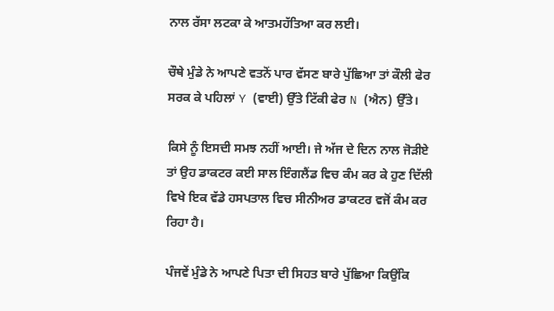ਨਾਲ ਰੱਸਾ ਲਟਕਾ ਕੇ ਆਤਮਹੱਤਿਆ ਕਰ ਲਈ।

ਚੌਥੇ ਮੁੰਡੇ ਨੇ ਆਪਣੇ ਵਤਨੋਂ ਪਾਰ ਵੱਸਣ ਬਾਰੇ ਪੁੱਛਿਆ ਤਾਂ ਕੌਲੀ ਫੇਰ ਸਰਕ ਕੇ ਪਹਿਲਾਂ Y (ਵਾਈ) ਉੱਤੇ ਟਿੱਕੀ ਫੇਰ N (ਐਨ) ਉੱਤੇ।

ਕਿਸੇ ਨੂੰ ਇਸਦੀ ਸਮਝ ਨਹੀਂ ਆਈ। ਜੇ ਅੱਜ ਦੇ ਦਿਨ ਨਾਲ ਜੋੜੀਏ ਤਾਂ ਉਹ ਡਾਕਟਰ ਕਈ ਸਾਲ ਇੰਗਲੈਂਡ ਵਿਚ ਕੰਮ ਕਰ ਕੇ ਹੁਣ ਦਿੱਲੀ ਵਿਖੇ ਇਕ ਵੱਡੇ ਹਸਪਤਾਲ ਵਿਚ ਸੀਨੀਅਰ ਡਾਕਟਰ ਵਜੋਂ ਕੰਮ ਕਰ ਰਿਹਾ ਹੈ।

ਪੰਜਵੇਂ ਮੁੰਡੇ ਨੇ ਆਪਣੇ ਪਿਤਾ ਦੀ ਸਿਹਤ ਬਾਰੇ ਪੁੱਛਿਆ ਕਿਉਂਕਿ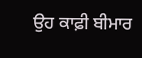ਉਹ ਕਾਫ਼ੀ ਬੀਮਾਰ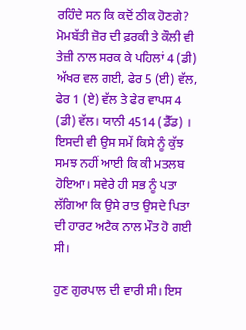ਰਹਿੰਦੇ ਸਨ ਕਿ ਕਦੋਂ ਠੀਕ ਹੋਣਗੇ? ਮੋਮਬੱਤੀ ਜ਼ੋਰ ਦੀ ਫ਼ਰਕੀ ਤੇ ਕੌਲੀ ਵੀ ਤੇਜ਼ੀ ਨਾਲ ਸਰਕ ਕੇ ਪਹਿਲਾਂ 4 (ਡੀ) ਅੱਖਰ ਵਲ ਗਈ, ਫੇਰ 5 (ਈ) ਵੱਲ, ਫੇਰ 1 (ਏ) ਵੱਲ ਤੇ ਫੇਰ ਵਾਪਸ 4 (ਡੀ) ਵੱਲ। ਯਾਨੀ 4514 (ਡੈੱਡ) । ਇਸਦੀ ਵੀ ਉਸ ਸਮੇਂ ਕਿਸੇ ਨੂੰ ਕੁੱਝ ਸਮਝ ਨਹੀਂ ਆਈ ਕਿ ਕੀ ਮਤਲਬ ਹੋਇਆ। ਸਵੇਰੇ ਹੀ ਸਭ ਨੂੰ ਪਤਾ ਲੱਗਿਆ ਕਿ ਉਸੇ ਰਾਤ ਉਸਦੇ ਪਿਤਾ ਦੀ ਹਾਰਟ ਅਟੈਕ ਨਾਲ ਮੌਤ ਹੋ ਗਈ ਸੀ।

ਹੁਣ ਗੁਰਪਾਲ ਦੀ ਵਾਰੀ ਸੀ। ਇਸ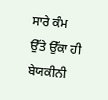ਸਾਰੇ ਕੰਮ ਉੱਤੇ ਉੱਕਾ ਹੀ ਬੇਯਕੀਨੀ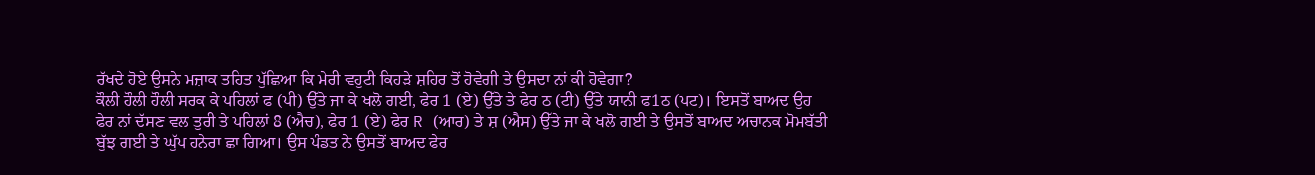ਰੱਖਦੇ ਹੋਏ ਉਸਨੇ ਮਜ਼ਾਕ ਤਹਿਤ ਪੁੱਛਿਆ ਕਿ ਮੇਰੀ ਵਹੁਟੀ ਕਿਹੜੇ ਸ਼ਹਿਰ ਤੋਂ ਹੋਵੇਗੀ ਤੇ ਉਸਦਾ ਨਾਂ ਕੀ ਹੋਵੇਗਾ?
ਕੌਲੀ ਹੌਲੀ ਹੌਲੀ ਸਰਕ ਕੇ ਪਹਿਲਾਂ ਫ (ਪੀ) ਉੱਤੇ ਜਾ ਕੇ ਖਲੋ ਗਈ, ਫੇਰ 1 (ਏ) ਉੱਤੇ ਤੇ ਫੇਰ ਠ (ਟੀ) ਉੱਤੇ ਯਾਨੀ ਫ1ਠ (ਪਟ)। ਇਸਤੋਂ ਬਾਅਦ ਉਹ ਫੇਰ ਨਾਂ ਦੱਸਣ ਵਲ ਤੁਰੀ ਤੇ ਪਹਿਲਾਂ 8 (ਐਚ), ਫੇਰ 1 (ਏ) ਫੇਰ R (ਆਰ) ਤੇ ਸ਼ (ਐਸ) ਉੱਤੇ ਜਾ ਕੇ ਖਲੋ ਗਈ ਤੇ ਉਸਤੋਂ ਬਾਅਦ ਅਚਾਨਕ ਮੋਮਬੱਤੀ ਬੁੱਝ ਗਈ ਤੇ ਘੁੱਪ ਹਨੇਰਾ ਛਾ ਗਿਆ। ਉਸ ਪੰਡਤ ਨੇ ਉਸਤੋਂ ਬਾਅਦ ਫੇਰ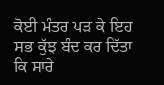ਕੋਈ ਮੰਤਰ ਪੜ ਕੇ ਇਹ ਸਭ ਕੁੱਝ ਬੰਦ ਕਰ ਦਿੱਤਾ ਕਿ ਸਾਰੇ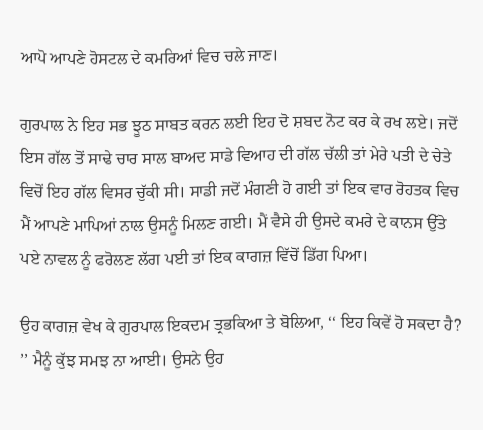ਆਪੋ ਆਪਣੇ ਹੋਸਟਲ ਦੇ ਕਮਰਿਆਂ ਵਿਚ ਚਲੇ ਜਾਣ।

ਗੁਰਪਾਲ ਨੇ ਇਹ ਸਭ ਝੂਠ ਸਾਬਤ ਕਰਨ ਲਈ ਇਹ ਦੋ ਸ਼ਬਦ ਨੋਟ ਕਰ ਕੇ ਰਖ ਲਏ। ਜਦੋਂ ਇਸ ਗੱਲ ਤੋਂ ਸਾਢੇ ਚਾਰ ਸਾਲ ਬਾਅਦ ਸਾਡੇ ਵਿਆਹ ਦੀ ਗੱਲ ਚੱਲੀ ਤਾਂ ਮੇਰੇ ਪਤੀ ਦੇ ਚੇਤੇ ਵਿਚੋਂ ਇਹ ਗੱਲ ਵਿਸਰ ਚੁੱਕੀ ਸੀ। ਸਾਡੀ ਜਦੋਂ ਮੰਗਣੀ ਹੋ ਗਈ ਤਾਂ ਇਕ ਵਾਰ ਰੋਹਤਕ ਵਿਚ ਮੈਂ ਆਪਣੇ ਮਾਪਿਆਂ ਨਾਲ ਉਸਨੂੰ ਮਿਲਣ ਗਈ। ਮੈਂ ਵੈਸੇ ਹੀ ਉਸਦੇ ਕਮਰੇ ਦੇ ਕਾਨਸ ਉੱਤੇ ਪਏ ਨਾਵਲ ਨੂੰ ਫਰੋਲਣ ਲੱਗ ਪਈ ਤਾਂ ਇਕ ਕਾਗਜ਼ ਵਿੱਚੋਂ ਡਿੱਗ ਪਿਆ।

ਉਹ ਕਾਗਜ਼ ਵੇਖ ਕੇ ਗੁਰਪਾਲ ਇਕਦਮ ਤ੍ਰਭਕਿਆ ਤੇ ਬੋਲਿਆ, ‘‘ ਇਹ ਕਿਵੇਂ ਹੋ ਸਕਦਾ ਹੈ? ’’ ਮੈਨੂੰ ਕੁੱਝ ਸਮਝ ਨਾ ਆਈ। ਉਸਨੇ ਉਹ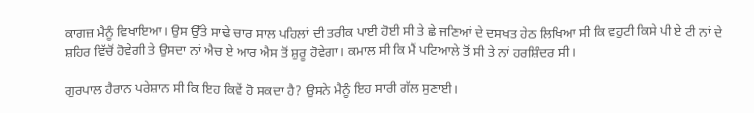ਕਾਗਜ਼ ਮੈਨੂੰ ਵਿਖਾਇਆ। ਉਸ ਉੱਤੇ ਸਾਢੇ ਚਾਰ ਸਾਲ ਪਹਿਲਾਂ ਦੀ ਤਰੀਕ ਪਾਈ ਹੋਈ ਸੀ ਤੇ ਛੇ ਜਣਿਆਂ ਦੇ ਦਸਖਤ ਹੇਠ ਲਿਖਿਆ ਸੀ ਕਿ ਵਹੁਟੀ ਕਿਸੇ ਪੀ ਏ ਟੀ ਨਾਂ ਦੇ ਸ਼ਹਿਰ ਵਿੱਚੋਂ ਹੋਵੇਗੀ ਤੇ ਉਸਦਾ ਨਾਂ ਐਚ ਏ ਆਰ ਐਸ ਤੋਂ ਸ਼ੁਰੂ ਹੋਵੇਗਾ। ਕਮਾਲ ਸੀ ਕਿ ਮੈਂ ਪਟਿਆਲੇ ਤੋਂ ਸੀ ਤੇ ਨਾਂ ਹਰਸ਼ਿੰਦਰ ਸੀ।

ਗੁਰਪਾਲ ਹੈਰਾਨ ਪਰੇਸ਼ਾਨ ਸੀ ਕਿ ਇਹ ਕਿਵੇਂ ਹੋ ਸਕਦਾ ਹੈ? ਉਸਨੇ ਮੈਨੂੰ ਇਹ ਸਾਰੀ ਗੱਲ ਸੁਣਾਈ।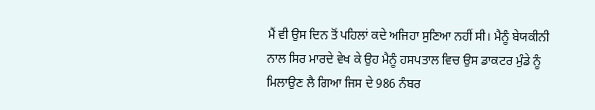ਮੈਂ ਵੀ ਉਸ ਦਿਨ ਤੋਂ ਪਹਿਲਾਂ ਕਦੇ ਅਜਿਹਾ ਸੁਣਿਆ ਨਹੀਂ ਸੀ। ਮੈਨੂੰ ਬੇਯਕੀਨੀ ਨਾਲ ਸਿਰ ਮਾਰਦੇ ਵੇਖ ਕੇ ਉਹ ਮੈਨੂੰ ਹਸਪਤਾਲ ਵਿਚ ਉਸ ਡਾਕਟਰ ਮੁੰਡੇ ਨੂੰ ਮਿਲਾਉਣ ਲੈ ਗਿਆ ਜਿਸ ਦੇ 986 ਨੰਬਰ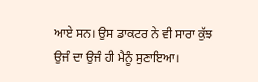ਆਏ ਸਨ। ਉਸ ਡਾਕਟਰ ਨੇ ਵੀ ਸਾਰਾ ਕੁੱਝ ਉਜੰ ਦਾ ਉਜੰ ਹੀ ਮੈਨੂੰ ਸੁਣਾਇਆ।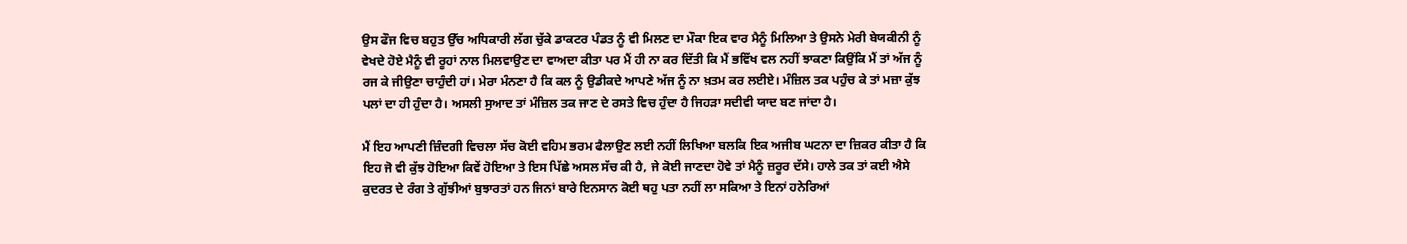ਉਸ ਫੌਜ ਵਿਚ ਬਹੁਤ ਉੱਚ ਅਧਿਕਾਰੀ ਲੱਗ ਚੁੱਕੇ ਡਾਕਟਰ ਪੰਡਤ ਨੂੰ ਵੀ ਮਿਲਣ ਦਾ ਮੌਕਾ ਇਕ ਵਾਰ ਮੈਨੂੰ ਮਿਲਿਆ ਤੇ ਉਸਨੇ ਮੇਰੀ ਬੇਯਕੀਨੀ ਨੂੰ ਵੇਖਦੇ ਹੋਏ ਮੈਨੂੰ ਵੀ ਰੂਹਾਂ ਨਾਲ ਮਿਲਵਾਉਣ ਦਾ ਵਾਅਦਾ ਕੀਤਾ ਪਰ ਮੈਂ ਹੀ ਨਾ ਕਰ ਦਿੱਤੀ ਕਿ ਮੈਂ ਭਵਿੱਖ ਵਲ ਨਹੀਂ ਝਾਕਣਾ ਕਿਉਂਕਿ ਮੈਂ ਤਾਂ ਅੱਜ ਨੂੰ ਰਜ ਕੇ ਜੀਉਣਾ ਚਾਹੁੰਦੀ ਹਾਂ। ਮੇਰਾ ਮੰਨਣਾ ਹੈ ਕਿ ਕਲ ਨੂੰ ਉਡੀਕਦੇ ਆਪਣੇ ਅੱਜ ਨੂੰ ਨਾ ਖ਼ਤਮ ਕਰ ਲਈਏ। ਮੰਜ਼ਿਲ ਤਕ ਪਹੁੰਚ ਕੇ ਤਾਂ ਮਜ਼ਾ ਕੁੱਝ ਪਲਾਂ ਦਾ ਹੀ ਹੁੰਦਾ ਹੈ। ਅਸਲੀ ਸੁਆਦ ਤਾਂ ਮੰਜ਼ਿਲ ਤਕ ਜਾਣ ਦੇ ਰਸਤੇ ਵਿਚ ਹੁੰਦਾ ਹੈ ਜਿਹੜਾ ਸਦੀਵੀ ਯਾਦ ਬਣ ਜਾਂਦਾ ਹੈ।

ਮੈਂ ਇਹ ਆਪਣੀ ਜ਼ਿੰਦਗੀ ਵਿਚਲਾ ਸੱਚ ਕੋਈ ਵਹਿਮ ਭਰਮ ਫੈਲਾਉਣ ਲਈ ਨਹੀਂ ਲਿਖਿਆ ਬਲਕਿ ਇਕ ਅਜੀਬ ਘਟਨਾ ਦਾ ਜ਼ਿਕਰ ਕੀਤਾ ਹੈ ਕਿ ਇਹ ਜੋ ਵੀ ਕੁੱਝ ਹੋਇਆ ਕਿਵੇਂ ਹੋਇਆ ਤੇ ਇਸ ਪਿੱਛੇ ਅਸਲ ਸੱਚ ਕੀ ਹੈ, ਜੇ ਕੋਈ ਜਾਣਦਾ ਹੋਵੇ ਤਾਂ ਮੈਨੂੰ ਜ਼ਰੂਰ ਦੱਸੇ। ਹਾਲੇ ਤਕ ਤਾਂ ਕਈ ਐਸੇ ਕੁਦਰਤ ਦੇ ਰੰਗ ਤੇ ਗੁੱਝੀਆਂ ਬੁਝਾਰਤਾਂ ਹਨ ਜਿਨਾਂ ਬਾਰੇ ਇਨਸਾਨ ਕੋਈ ਥਹੁ ਪਤਾ ਨਹੀਂ ਲਾ ਸਕਿਆ ਤੇ ਇਨਾਂ ਹਨੇਰਿਆਂ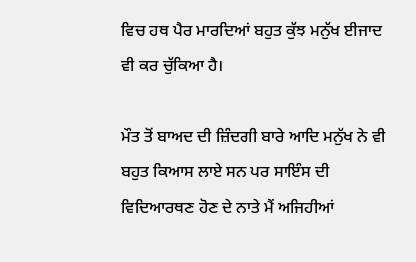ਵਿਚ ਹਥ ਪੈਰ ਮਾਰਦਿਆਂ ਬਹੁਤ ਕੁੱਝ ਮਨੁੱਖ ਈਜਾਦ ਵੀ ਕਰ ਚੁੱਕਿਆ ਹੈ।

ਮੌਤ ਤੋਂ ਬਾਅਦ ਦੀ ਜ਼ਿੰਦਗੀ ਬਾਰੇ ਆਦਿ ਮਨੁੱਖ ਨੇ ਵੀ ਬਹੁਤ ਕਿਆਸ ਲਾਏ ਸਨ ਪਰ ਸਾਇੰਸ ਦੀ ਵਿਦਿਆਰਥਣ ਹੋਣ ਦੇ ਨਾਤੇ ਮੈਂ ਅਜਿਹੀਆਂ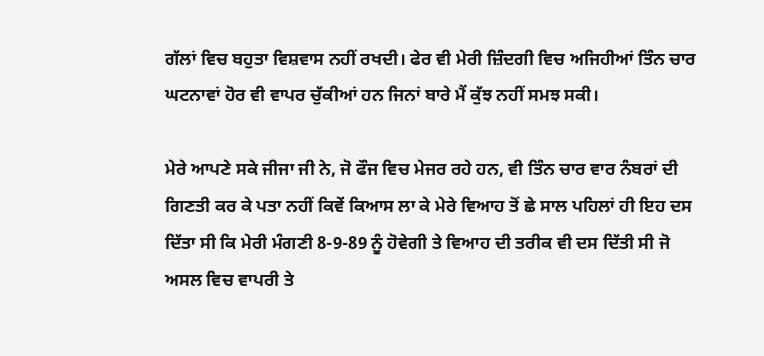ਗੱਲਾਂ ਵਿਚ ਬਹੁਤਾ ਵਿਸ਼ਵਾਸ ਨਹੀਂ ਰਖਦੀ। ਫੇਰ ਵੀ ਮੇਰੀ ਜ਼ਿੰਦਗੀ ਵਿਚ ਅਜਿਹੀਆਂ ਤਿੰਨ ਚਾਰ ਘਟਨਾਵਾਂ ਹੋਰ ਵੀ ਵਾਪਰ ਚੁੱਕੀਆਂ ਹਨ ਜਿਨਾਂ ਬਾਰੇ ਮੈਂ ਕੁੱਝ ਨਹੀਂ ਸਮਝ ਸਕੀ।

ਮੇਰੇ ਆਪਣੇ ਸਕੇ ਜੀਜਾ ਜੀ ਨੇ, ਜੋ ਫੌਜ ਵਿਚ ਮੇਜਰ ਰਹੇ ਹਨ, ਵੀ ਤਿੰਨ ਚਾਰ ਵਾਰ ਨੰਬਰਾਂ ਦੀ ਗਿਣਤੀ ਕਰ ਕੇ ਪਤਾ ਨਹੀਂ ਕਿਵੇਂ ਕਿਆਸ ਲਾ ਕੇ ਮੇਰੇ ਵਿਆਹ ਤੋਂ ਛੇ ਸਾਲ ਪਹਿਲਾਂ ਹੀ ਇਹ ਦਸ ਦਿੱਤਾ ਸੀ ਕਿ ਮੇਰੀ ਮੰਗਣੀ 8-9-89 ਨੂੰ ਹੋਵੇਗੀ ਤੇ ਵਿਆਹ ਦੀ ਤਰੀਕ ਵੀ ਦਸ ਦਿੱਤੀ ਸੀ ਜੋ ਅਸਲ ਵਿਚ ਵਾਪਰੀ ਤੇ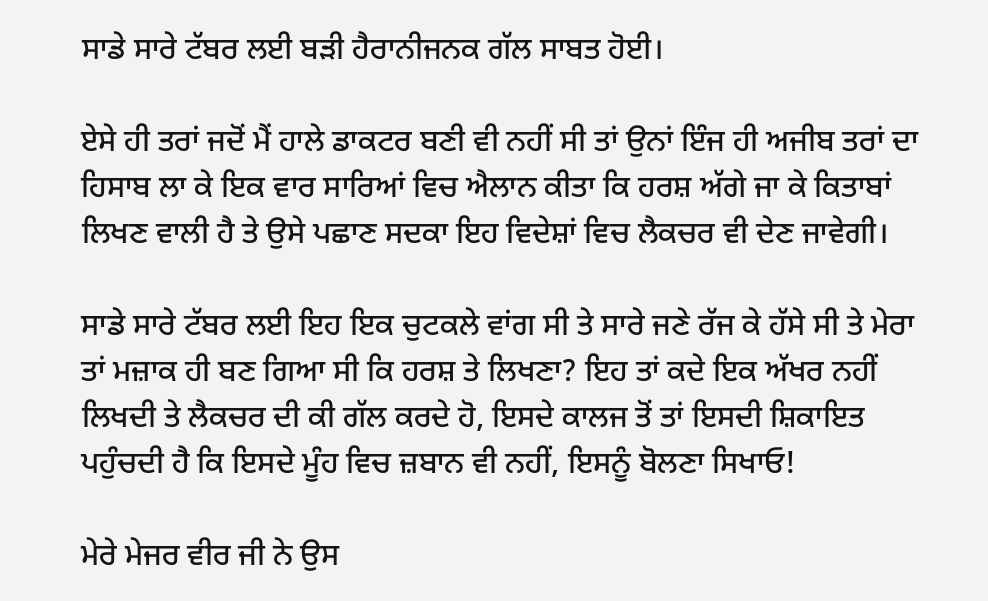ਸਾਡੇ ਸਾਰੇ ਟੱਬਰ ਲਈ ਬੜੀ ਹੈਰਾਨੀਜਨਕ ਗੱਲ ਸਾਬਤ ਹੋਈ।

ਏਸੇ ਹੀ ਤਰਾਂ ਜਦੋਂ ਮੈਂ ਹਾਲੇ ਡਾਕਟਰ ਬਣੀ ਵੀ ਨਹੀਂ ਸੀ ਤਾਂ ਉਨਾਂ ਇੰਜ ਹੀ ਅਜੀਬ ਤਰਾਂ ਦਾ ਹਿਸਾਬ ਲਾ ਕੇ ਇਕ ਵਾਰ ਸਾਰਿਆਂ ਵਿਚ ਐਲਾਨ ਕੀਤਾ ਕਿ ਹਰਸ਼ ਅੱਗੇ ਜਾ ਕੇ ਕਿਤਾਬਾਂ ਲਿਖਣ ਵਾਲੀ ਹੈ ਤੇ ਉਸੇ ਪਛਾਣ ਸਦਕਾ ਇਹ ਵਿਦੇਸ਼ਾਂ ਵਿਚ ਲੈਕਚਰ ਵੀ ਦੇਣ ਜਾਵੇਗੀ।

ਸਾਡੇ ਸਾਰੇ ਟੱਬਰ ਲਈ ਇਹ ਇਕ ਚੁਟਕਲੇ ਵਾਂਗ ਸੀ ਤੇ ਸਾਰੇ ਜਣੇ ਰੱਜ ਕੇ ਹੱਸੇ ਸੀ ਤੇ ਮੇਰਾ ਤਾਂ ਮਜ਼ਾਕ ਹੀ ਬਣ ਗਿਆ ਸੀ ਕਿ ਹਰਸ਼ ਤੇ ਲਿਖਣਾ? ਇਹ ਤਾਂ ਕਦੇ ਇਕ ਅੱਖਰ ਨਹੀਂ ਲਿਖਦੀ ਤੇ ਲੈਕਚਰ ਦੀ ਕੀ ਗੱਲ ਕਰਦੇ ਹੋ, ਇਸਦੇ ਕਾਲਜ ਤੋਂ ਤਾਂ ਇਸਦੀ ਸ਼ਿਕਾਇਤ ਪਹੁੰਚਦੀ ਹੈ ਕਿ ਇਸਦੇ ਮੂੰਹ ਵਿਚ ਜ਼ਬਾਨ ਵੀ ਨਹੀਂ, ਇਸਨੂੰ ਬੋਲਣਾ ਸਿਖਾਓ!

ਮੇਰੇ ਮੇਜਰ ਵੀਰ ਜੀ ਨੇ ਉਸ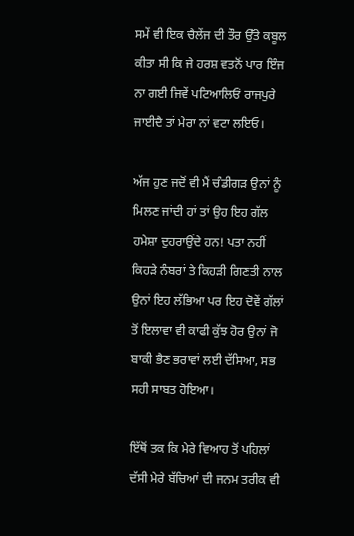ਸਮੇਂ ਵੀ ਇਕ ਚੈਲੇਂਜ ਦੀ ਤੌਰ ਉੱਤੇ ਕਬੂਲ ਕੀਤਾ ਸੀ ਕਿ ਜੇ ਹਰਸ਼ ਵਤਨੋਂ ਪਾਰ ਇੰਜ ਨਾ ਗਈ ਜਿਵੇਂ ਪਟਿਆਲਿਓਂ ਰਾਜਪੁਰੇ ਜਾਈਦੈ ਤਾਂ ਮੇਰਾ ਨਾਂ ਵਟਾ ਲਇਓ।

ਅੱਜ ਹੁਣ ਜਦੋਂ ਵੀ ਮੈਂ ਚੰਡੀਗੜ ਉਨਾਂ ਨੂੰ ਮਿਲਣ ਜਾਂਦੀ ਹਾਂ ਤਾਂ ਉਹ ਇਹ ਗੱਲ ਹਮੇਸ਼ਾ ਦੁਹਰਾਉਂਦੇ ਹਨ! ਪਤਾ ਨਹੀਂ ਕਿਹੜੇ ਨੰਬਰਾਂ ਤੇ ਕਿਹੜੀ ਗਿਣਤੀ ਨਾਲ ਉਨਾਂ ਇਹ ਲੱਭਿਆ ਪਰ ਇਹ ਦੋਵੇਂ ਗੱਲਾਂ ਤੋਂ ਇਲਾਵਾ ਵੀ ਕਾਫੀ ਕੁੱਝ ਹੋਰ ਉਨਾਂ ਜੋ ਬਾਕੀ ਭੈਣ ਭਰਾਵਾਂ ਲਈ ਦੱਸਿਆ, ਸਭ ਸਹੀ ਸਾਬਤ ਹੋਇਆ।

ਇੱਥੋਂ ਤਕ ਕਿ ਮੇਰੇ ਵਿਆਹ ਤੋਂ ਪਹਿਲਾਂ ਦੱਸੀ ਮੇਰੇ ਬੱਚਿਆਂ ਦੀ ਜਨਮ ਤਰੀਕ ਵੀ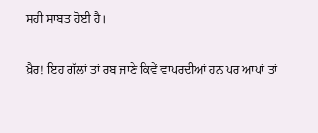ਸਹੀ ਸਾਬਤ ਹੋਈ ਹੈ।

ਖ਼ੈਰ! ਇਹ ਗੱਲਾਂ ਤਾਂ ਰਬ ਜਾਣੇ ਕਿਵੇਂ ਵਾਪਰਦੀਆਂ ਹਨ ਪਰ ਆਪਾਂ ਤਾਂ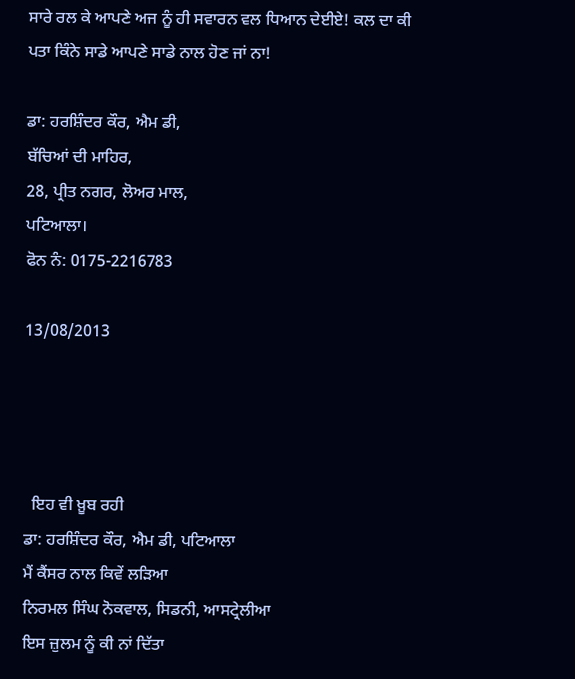ਸਾਰੇ ਰਲ ਕੇ ਆਪਣੇ ਅਜ ਨੂੰ ਹੀ ਸਵਾਰਨ ਵਲ ਧਿਆਨ ਦੇਈਏ! ਕਲ ਦਾ ਕੀ ਪਤਾ ਕਿੰਨੇ ਸਾਡੇ ਆਪਣੇ ਸਾਡੇ ਨਾਲ ਹੋਣ ਜਾਂ ਨਾ!

ਡਾ: ਹਰਸ਼ਿੰਦਰ ਕੌਰ, ਐਮ ਡੀ,
ਬੱਚਿਆਂ ਦੀ ਮਾਹਿਰ,
28, ਪ੍ਰੀਤ ਨਗਰ, ਲੋਅਰ ਮਾਲ,
ਪਟਿਆਲਾ।
ਫੋਨ ਨੰ: 0175-2216783

13/08/2013




  ਇਹ ਵੀ ਖ਼ੂਬ ਰਹੀ
ਡਾ: ਹਰਸ਼ਿੰਦਰ ਕੌਰ, ਐਮ ਡੀ, ਪਟਿਆਲਾ
ਮੈਂ ਕੈਂਸਰ ਨਾਲ ਕਿਵੇਂ ਲੜਿਆ
ਨਿਰਮਲ ਸਿੰਘ ਨੋਕਵਾਲ, ਸਿਡਨੀ, ਆਸਟ੍ਰੇਲੀਆ
ਇਸ ਜ਼ੁਲਮ ਨੂੰ ਕੀ ਨਾਂ ਦਿੱਤਾ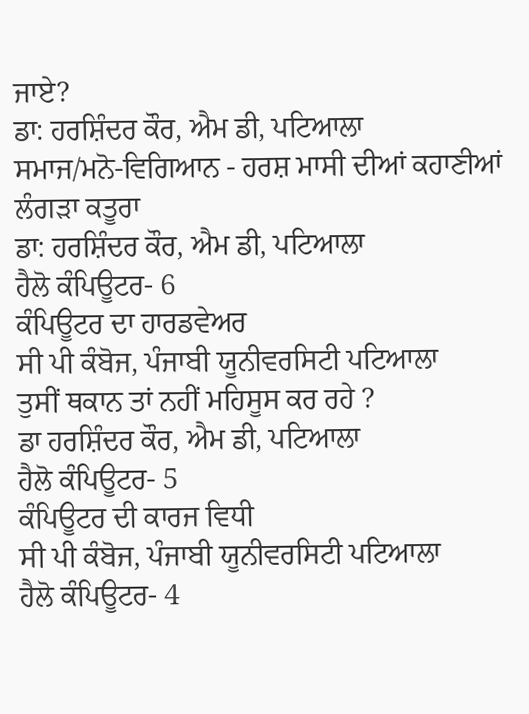ਜਾਏ?
ਡਾ: ਹਰਸ਼ਿੰਦਰ ਕੌਰ, ਐਮ ਡੀ, ਪਟਿਆਲਾ
ਸਮਾਜ/ਮਨੋ-ਵਿਗਿਆਨ - ਹਰਸ਼ ਮਾਸੀ ਦੀਆਂ ਕਹਾਣੀਆਂ
ਲੰਗੜਾ ਕਤੂਰਾ
ਡਾ: ਹਰਸ਼ਿੰਦਰ ਕੌਰ, ਐਮ ਡੀ, ਪਟਿਆਲਾ
ਹੈਲੋ ਕੰਪਿਊਟਰ- 6
ਕੰਪਿਊਟਰ ਦਾ ਹਾਰਡਵੇਅਰ
ਸੀ ਪੀ ਕੰਬੋਜ, ਪੰਜਾਬੀ ਯੂਨੀਵਰਸਿਟੀ ਪਟਿਆਲਾ
ਤੁਸੀਂ ਥਕਾਨ ਤਾਂ ਨਹੀਂ ਮਹਿਸੂਸ ਕਰ ਰਹੇ ?
ਡਾ ਹਰਸ਼ਿੰਦਰ ਕੌਰ, ਐਮ ਡੀ, ਪਟਿਆਲਾ
ਹੈਲੋ ਕੰਪਿਊਟਰ- 5
ਕੰਪਿਊਟਰ ਦੀ ਕਾਰਜ ਵਿਧੀ
ਸੀ ਪੀ ਕੰਬੋਜ, ਪੰਜਾਬੀ ਯੂਨੀਵਰਸਿਟੀ ਪਟਿਆਲਾ
ਹੈਲੋ ਕੰਪਿਊਟਰ- 4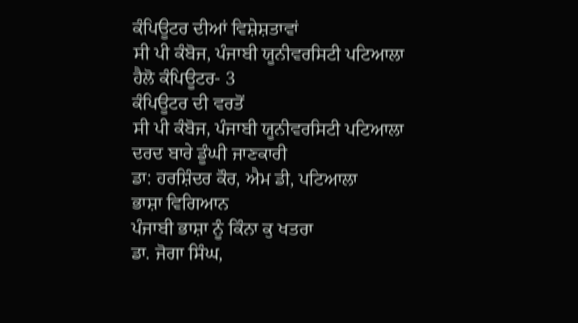ਕੰਪਿਊਟਰ ਦੀਆਂ ਵਿਸ਼ੇਸ਼ਤਾਵਾਂ
ਸੀ ਪੀ ਕੰਬੋਜ, ਪੰਜਾਬੀ ਯੂਨੀਵਰਸਿਟੀ ਪਟਿਆਲਾ
ਹੈਲੋ ਕੰਪਿਊਟਰ- 3
ਕੰਪਿਊਟਰ ਦੀ ਵਰਤੋਂ
ਸੀ ਪੀ ਕੰਬੋਜ, ਪੰਜਾਬੀ ਯੂਨੀਵਰਸਿਟੀ ਪਟਿਆਲਾ
ਦਰਦ ਬਾਰੇ ਡੂੰਘੀ ਜਾਣਕਾਰੀ
ਡਾ: ਹਰਸ਼ਿੰਦਰ ਕੌਰ, ਐਮ ਡੀ, ਪਟਿਆਲਾ
ਭਾਸ਼ਾ ਵਿਗਿਆਨ
ਪੰਜਾਬੀ ਭਾਸ਼ਾ ਨੂੰ ਕਿੰਨਾ ਕੁ ਖਤਰਾ
ਡਾ. ਜੋਗਾ ਸਿੰਘ,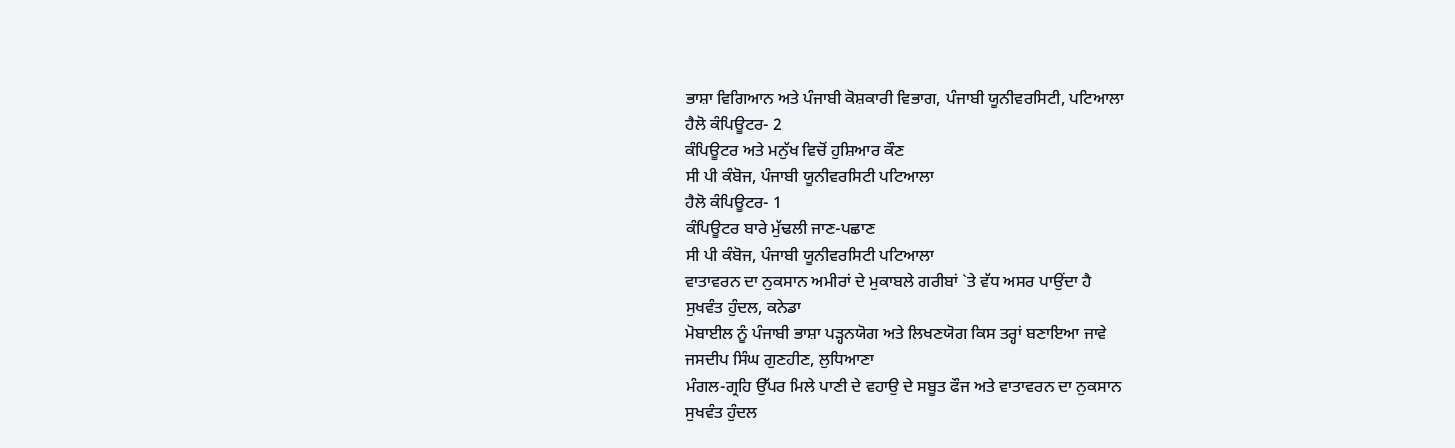ਭਾਸ਼ਾ ਵਿਗਿਆਨ ਅਤੇ ਪੰਜਾਬੀ ਕੋਸ਼ਕਾਰੀ ਵਿਭਾਗ, ਪੰਜਾਬੀ ਯੂਨੀਵਰਸਿਟੀ, ਪਟਿਆਲਾ
ਹੈਲੋ ਕੰਪਿਊਟਰ- 2
ਕੰਪਿਊਟਰ ਅਤੇ ਮਨੁੱਖ ਵਿਚੋਂ ਹੁਸ਼ਿਆਰ ਕੌਣ
ਸੀ ਪੀ ਕੰਬੋਜ, ਪੰਜਾਬੀ ਯੂਨੀਵਰਸਿਟੀ ਪਟਿਆਲਾ
ਹੈਲੋ ਕੰਪਿਊਟਰ- 1
ਕੰਪਿਊਟਰ ਬਾਰੇ ਮੁੱਢਲੀ ਜਾਣ-ਪਛਾਣ
ਸੀ ਪੀ ਕੰਬੋਜ, ਪੰਜਾਬੀ ਯੂਨੀਵਰਸਿਟੀ ਪਟਿਆਲਾ
ਵਾਤਾਵਰਨ ਦਾ ਨੁਕਸਾਨ ਅਮੀਰਾਂ ਦੇ ਮੁਕਾਬਲੇ ਗਰੀਬਾਂ `ਤੇ ਵੱਧ ਅਸਰ ਪਾਉਂਦਾ ਹੈ
ਸੁਖਵੰਤ ਹੁੰਦਲ, ਕਨੇਡਾ
ਮੋਬਾਈਲ ਨੂੰ ਪੰਜਾਬੀ ਭਾਸ਼ਾ ਪੜ੍ਹਨਯੋਗ ਅਤੇ ਲਿਖਣਯੋਗ ਕਿਸ ਤਰ੍ਹਾਂ ਬਣਾਇਆ ਜਾਵੇ
ਜਸਦੀਪ ਸਿੰਘ ਗੁਣਹੀਣ, ਲੁਧਿਆਣਾ
ਮੰਗਲ-ਗ੍ਰਹਿ ਉੱਪਰ ਮਿਲੇ ਪਾਣੀ ਦੇ ਵਹਾਉ ਦੇ ਸਬੂਤ ਫੌਜ ਅਤੇ ਵਾਤਾਵਰਨ ਦਾ ਨੁਕਸਾਨ
ਸੁਖਵੰਤ ਹੁੰਦਲ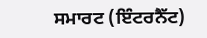ਸਮਾਰਟ (ਇੰਟਰਨੈੱਟ)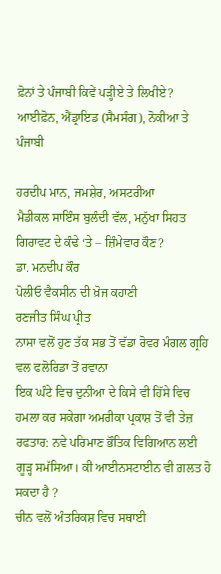ਫ਼ੋਨਾਂ ਤੇ ਪੰਜਾਬੀ ਕਿਵੇਂ ਪੜ੍ਹੀਏ ਤੇ ਲਿਖੀਏ?
ਆਈਫ਼ੋਨ, ਐਂਡ੍ਰਾਇਡ (ਸੈਮਸੰਗ), ਨੋਕੀਆ ਤੇ ਪੰਜਾਬੀ

ਹਰਦੀਪ ਮਾਨ, ਜਮਸ਼ੇਰ, ਅਸਟਰੀਆ
ਮੈਡੀਕਲ ਸਾਇੰਸ ਬੁਲੰਦੀ ਵੱਲ, ਮਨੁੱਖਾ ਸਿਹਤ ਗਿਰਾਵਟ ਦੇ ਕੰਢੇ ‘ਤੇ – ਜ਼ਿੰਮੇਵਾਰ ਕੌਣ?
ਡਾ. ਮਨਦੀਪ ਕੌਰ
ਪੋਲੀਓ ਵੈਕਸੀਨ ਦੀ ਖ਼ੋਜ ਕਹਾਣੀ
ਰਣਜੀਤ ਸਿੰਘ ਪ੍ਰੀਤ
ਨਾਸਾ ਵਲੋਂ ਹੁਣ ਤੱਕ ਸਭ ਤੋਂ ਵੱਡਾ ਰੋਵਰ ਮੰਗਲ ਗ੍ਰਹਿ ਵਲ ਫਲੋਰਿਡਾ ਤੋਂ ਰਵਾਨਾ
ਇਕ ਘੰਟੇ ਵਿਚ ਦੁਨੀਆ ਦੇ ਕਿਸੇ ਵੀ ਹਿੱਸੇ ਵਿਚ ਹਮਲਾ ਕਰ ਸਕੇਗਾ ਅਮਰੀਕਾ ਪ੍ਰਕਾਸ਼ ਤੋਂ ਵੀ ਤੇਜ਼ ਰਫਤਾਰ: ਨਵੇ ਪਰਿਮਾਣ ਭੌਤਿਕ ਵਿਗਿਆਨ ਲਈ ਗੂੜ੍ਹ ਸਮੱਸਿਆ। ਕੀ ਆਈਨਸਟਾਈਨ ਵੀ ਗ਼ਲਤ ਹੋ ਸਕਦਾ ਹੈ ?
ਚੀਨ ਵਲੋਂ ਅੰਤਰਿਕਸ਼ ਵਿਚ ਸਥਾਈ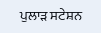ਪੁਲਾੜ ਸਟੇਸ਼ਨ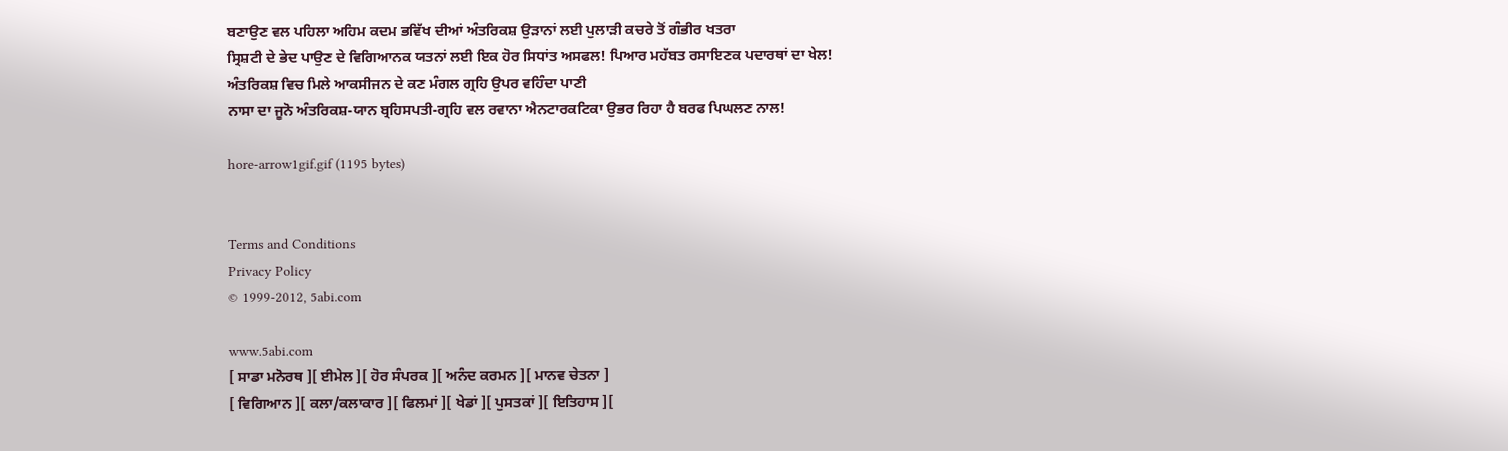ਬਣਾਉਣ ਵਲ ਪਹਿਲਾ ਅਹਿਮ ਕਦਮ ਭਵਿੱਖ ਦੀਆਂ ਅੰਤਰਿਕਸ਼ ਉੜਾਨਾਂ ਲਈ ਪੁਲਾੜੀ ਕਚਰੇ ਤੋਂ ਗੰਭੀਰ ਖਤਰਾ
ਸ੍ਰਿਸ਼ਟੀ ਦੇ ਭੇਦ ਪਾਉਣ ਦੇ ਵਿਗਿਆਨਕ ਯਤਨਾਂ ਲਈ ਇਕ ਹੋਰ ਸਿਧਾਂਤ ਅਸਫਲ! ਪਿਆਰ ਮਹੱਬਤ ਰਸਾਇਣਕ ਪਦਾਰਥਾਂ ਦਾ ਖੇਲ!
ਅੰਤਰਿਕਸ਼ ਵਿਚ ਮਿਲੇ ਆਕਸੀਜਨ ਦੇ ਕਣ ਮੰਗਲ ਗ੍ਰਹਿ ਉਪਰ ਵਹਿੰਦਾ ਪਾਣੀ
ਨਾਸਾ ਦਾ ਜੂਨੋ ਅੰਤਰਿਕਸ਼-ਯਾਨ ਬ੍ਰਹਿਸਪਤੀ-ਗ੍ਰਹਿ ਵਲ ਰਵਾਨਾ ਐਨਟਾਰਕਟਿਕਾ ਉਭਰ ਰਿਹਾ ਹੈ ਬਰਫ ਪਿਘਲਣ ਨਾਲ!

hore-arrow1gif.gif (1195 bytes)


Terms and Conditions
Privacy Policy
© 1999-2012, 5abi.com

www.5abi.com
[ ਸਾਡਾ ਮਨੋਰਥ ][ ਈਮੇਲ ][ ਹੋਰ ਸੰਪਰਕ ][ ਅਨੰਦ ਕਰਮਨ ][ ਮਾਨਵ ਚੇਤਨਾ ]
[ ਵਿਗਿਆਨ ][ ਕਲਾ/ਕਲਾਕਾਰ ][ ਫਿਲਮਾਂ ][ ਖੇਡਾਂ ][ ਪੁਸਤਕਾਂ ][ ਇਤਿਹਾਸ ][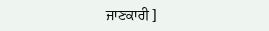ਜਾਣਕਾਰੀ ]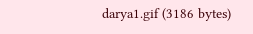darya1.gif (3186 bytes)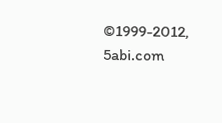©1999-2012, 5abi.com